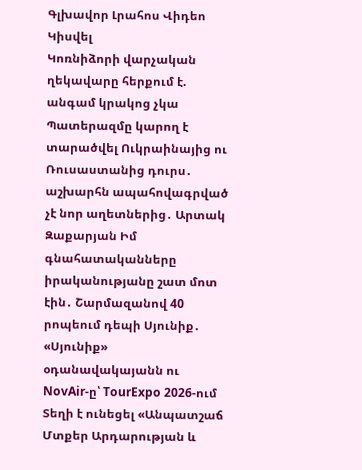Գլխավոր Լրահոս Վիդեո Կիսվել
Կոռնիձորի վարչական ղեկավարը հերքում է. անգամ կրակոց չկա Պատերազմը կարող է տարածվել Ուկրաինայից ու Ռուսաստանից դուրս․ աշխարհն ապահովագրված չէ նոր աղետներից․ Արտակ Զաքարյան Իմ գնահատականները իրականությանը շատ մոտ էին․ Շարմազանով 40 րոպեում դեպի Սյունիք․ «Սյունիք» օդանավակայանն ու NovAir-ը՝ TourExpo 2026-ում Տեղի է ունեցել «Անպատշաճ Մտքեր Արդարության և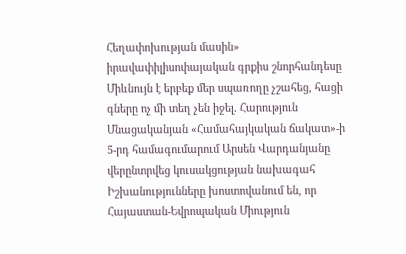Հեղափոխության մասին» իրավափիլիսոփայական գրքիս շնորհանդեսը Միևնույն է երբեք մեր սպառողը չշահեց, հացի գները ոչ մի տեղ չեն իջել. Հարություն Մնացականյան «Համահայկական ճակատ»-ի 5-րդ համագումարում Արսեն Վարդանյանը վերընտրվեց կուսակցության նախագահ Իշխանությունները խոստովանում են, որ Հայաստան-Եվրոպական Միություն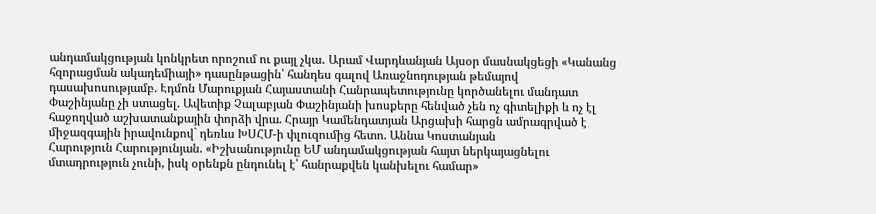անդամակցության կոնկրետ որոշում ու քայլ չկա․ Արամ Վարդևանյան Այսօր մասնակցեցի «Կանանց հզորացման ակադեմիայի» դասընթացին՝ հանդես գալով Առաջնոդության թեմայով դասախոսությամբ. Էդմոն Մարուքյան Հայաստանի Հանրապետությունը կործանելու մանդատ Փաշինյանը չի ստացել. Ավետիք Չալաբյան Փաշինյանի խոսքերը հենված չեն ոչ գիտելիքի և ոչ էլ հաջողված աշխատանքային փորձի վրա. Հրայր Կամենդատյան Արցախի հարցն ամրագրված է միջազգային իրավունքով` դեռևս ԽՍՀՄ-ի փլուզումից հետո. Աննա Կոստանյան
Հարություն Հարությունյան. «Իշխանությունը ԵՄ անդամակցության հայտ ներկայացնելու մտադրություն չունի, իսկ օրենքն ընդունել է՝ հանրաքվեն կանխելու համար»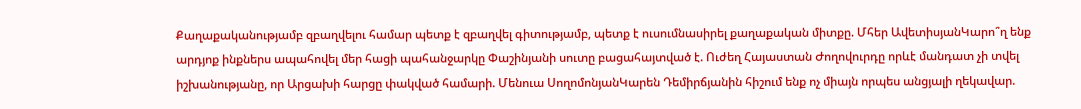Քաղաքականությամբ զբաղվելու համար պետք է զբաղվել գիտությամբ, պետք է ուսումնասիրել քաղաքական միտքը. Մհեր ԱվետիսյանԿարո՞ղ ենք արդյոք ինքներս ապահովել մեր հացի պահանջարկը Փաշինյանի սուտը բացահայտված է. Ուժեղ Հայաստան Ժողովուրդը որևէ մանդատ չի տվել իշխանությանը, որ Արցախի հարցը փակված համարի. Մենուա ՍողոմոնյանԿարեն Դեմիրճյանին հիշում ենք ոչ միայն որպես անցյալի ղեկավար.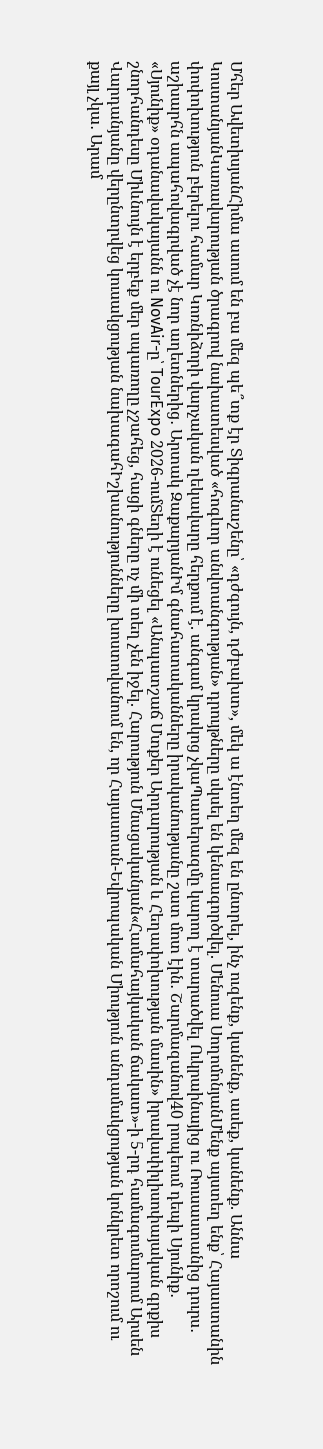Մհեր ԱվետիսյանՀիմա ասում են բա մեզ պե՞տք էր Տիգրանաշենը՝ «դժգույն, դժբախտ», մեկ ա էնտեղ մեզ են ընտրել, ինչ ուզենք, կանենք, ասեք, կանենք. Աննա ԿոստանյանԿառավարության ծրագրով նախատեսված «հոգևոր անվտանգության» դրույթները սկսել են կենսագործվել. Մենուա ՍողոմոնյանՄենք այստեղ ենք՝ Հայաստանին փոփոխություն բերելու համար Կոռնիձորի վարչական ղեկավարը հերքում է. անգամ կրակոց չկաՊատերազմը կարող է տարածվել Ուկրաինայից ու Ռուսաստանից դուրս․ աշխարհն ապահովագրված չէ նոր աղետներից․ Արտակ ԶաքարյանԻմ գնահատականները իրականությանը շատ մոտ էին․ Շարմազանով40 րոպեում դեպի Սյունիք․ «Սյունիք» օդանավակայանն ու NovAir-ը՝ TourExpo 2026-ումՏեղի է ունեցել «Անպատշաճ Մտքեր Արդարության և Հեղափոխության մասին» իրավափիլիսոփայական գրքիս շնորհանդեսը Միևնույն է երբեք մեր սպառողը չշահեց, հացի գները ոչ մի տեղ չեն իջել. Հարություն Մնացականյան«Համահայկական ճակատ»-ի 5-րդ համագումարում Արսեն Վարդանյանը վերընտրվեց կուսակցության նախագահԻշխանությունները խոստովանում են, որ Հայաստան-Եվրոպական Միություն անդամակցության կոնկրետ որոշում ու քայլ չկա․ Արամ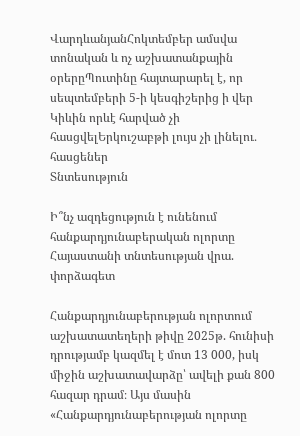ՎարդևանյանՀոկտեմբեր ամսվա տոնական և ոչ աշխատանքային օրերըՊուտինը հայտարարել է, որ սեպտեմբերի 5-ի կեսգիշերից ի վեր Կիևին որևէ հարված չի հասցվելԵրկուշաբթի լույս չի լինելու․ հասցեներ
Տնտեսություն

Ի՞նչ ազդեցություն է ունենում հանքարդյունաբերական ոլորտը Հայաստանի տնտեսության վրա. փորձագետ

Հանքարդյունաբերության ոլորտում աշխատատեղերի թիվը 2025թ. հունիսի դրությամբ կազմել է մոտ 13 000, իսկ միջին աշխատավարձը՝ ավելի քան 800 հազար դրամ։ Այս մասին «Հանքարդյունաբերության ոլորտը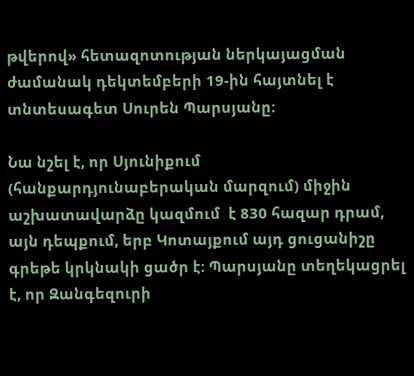թվերով» հետազոտության ներկայացման ժամանակ դեկտեմբերի 19-ին հայտնել է տնտեսագետ Սուրեն Պարսյանը։

Նա նշել է, որ Սյունիքում (հանքարդյունաբերական մարզում) միջին աշխատավարձը կազմում  է 830 հազար դրամ, այն դեպքում, երբ Կոտայքում այդ ցուցանիշը գրեթե կրկնակի ցածր է։ Պարսյանը տեղեկացրել է, որ Զանգեզուրի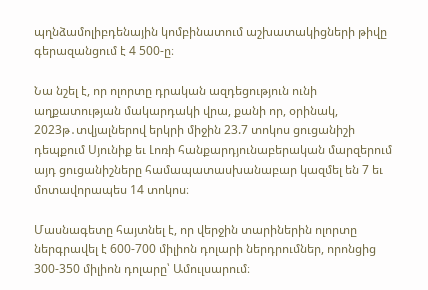պղնձամոլիբդենային կոմբինատում աշխատակիցների թիվը գերազանցում է 4 500-ը։

Նա նշել է, որ ոլորտը դրական ազդեցություն ունի աղքատության մակարդակի վրա, քանի որ, օրինակ, 2023թ․տվյալներով երկրի միջին 23.7 տոկոս ցուցանիշի դեպքում Սյունիք եւ Լոռի հանքարդյունաբերական մարզերում այդ ցուցանիշները համապատասխանաբար կազմել են 7 եւ մոտավորապես 14 տոկոս։

Մասնագետը հայտնել է, որ վերջին տարիներին ոլորտը ներգրավել է 600-700 միլիոն դոլարի ներդրումներ, որոնցից 300-350 միլիոն դոլարը՝ Ամուլսարում։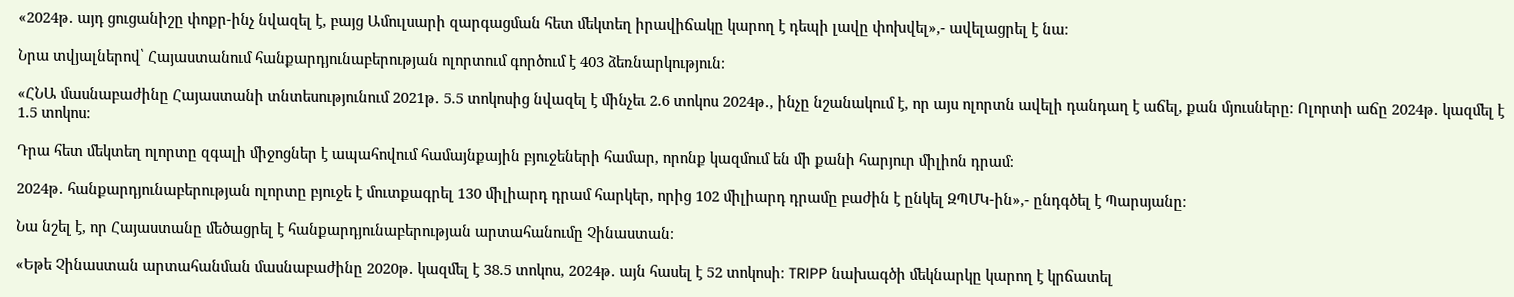«2024թ․ այդ ցուցանիշը փոքր-ինչ նվազել է, բայց Ամուլսարի զարգացման հետ մեկտեղ իրավիճակը կարող է դեպի լավը փոխվել»,- ավելացրել է նա։

Նրա տվյալներով՝ Հայաստանում հանքարդյունաբերության ոլորտում գործում է 403 ձեռնարկություն։

«ՀՆԱ մասնաբաժինը Հայաստանի տնտեսությունում 2021թ․ 5.5 տոկոսից նվազել է մինչեւ 2.6 տոկոս 2024թ․, ինչը նշանակում է, որ այս ոլորտն ավելի դանդաղ է աճել, քան մյուսները։ Ոլորտի աճը 2024թ․ կազմել է 1.5 տոկոս։

Դրա հետ մեկտեղ ոլորտը զգալի միջոցներ է ապահովում համայնքային բյուջեների համար, որոնք կազմում են մի քանի հարյուր միլիոն դրամ։

2024թ․ հանքարդյունաբերության ոլորտը բյուջե է մուտքագրել 130 միլիարդ դրամ հարկեր, որից 102 միլիարդ դրամը բաժին է ընկել ԶՊՄԿ-ին»,- ընդգծել է Պարսյանը։

Նա նշել է, որ Հայաստանը մեծացրել է հանքարդյունաբերության արտահանումը Չինաստան։

«Եթե Չինաստան արտահանման մասնաբաժինը 2020թ․ կազմել է 38.5 տոկոս, 2024թ․ այն հասել է 52 տոկոսի։ TRIPP նախագծի մեկնարկը կարող է կրճատել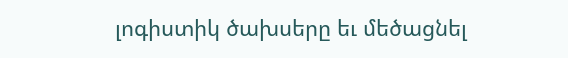լոգիստիկ ծախսերը եւ մեծացնել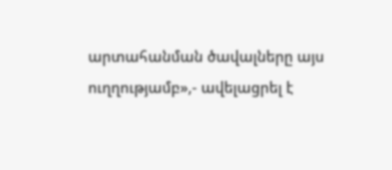արտահանման ծավալները այս ուղղությամբ»,- ավելացրել է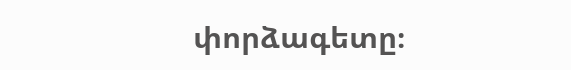փորձագետը։